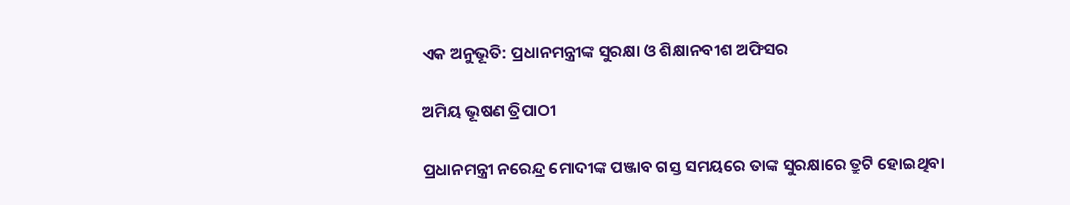ଏକ ଅନୁଭୂତି: ପ୍ରଧାନମନ୍ତ୍ରୀଙ୍କ ସୁରକ୍ଷା ଓ ଶିକ୍ଷାନବୀଶ ଅଫିସର

ଅମିୟ ଭୂଷଣ ତ୍ରିପାଠୀ

ପ୍ରଧାନମନ୍ତ୍ରୀ ନରେନ୍ଦ୍ର ମୋଦୀଙ୍କ ପଞ୍ଜାବ ଗସ୍ତ ସମୟରେ ତାଙ୍କ ସୁରକ୍ଷାରେ ତ୍ରୁଟି ହୋଇଥିବା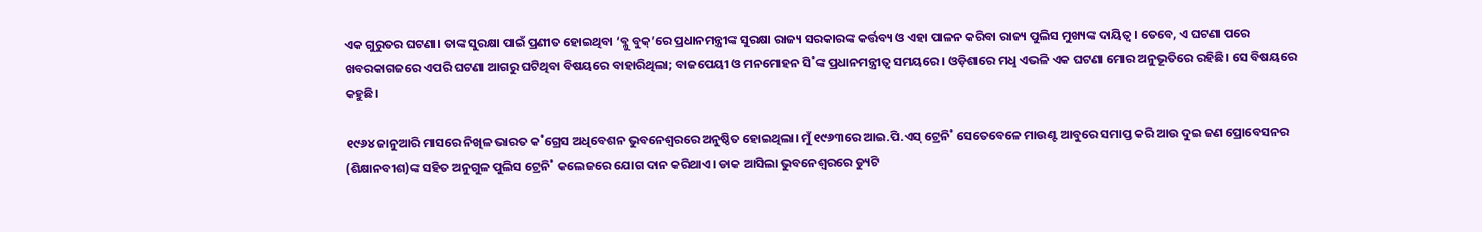ଏକ ଗୁରୁତର ଘଟଣା। ତାଙ୍କ ସୁରକ୍ଷା ପାଇଁ ପ୍ରଣୀତ ହୋଇଥିବା ‘ବ୍ଳୁ ବୁକ୍‌’ରେ ପ୍ରଧାନମନ୍ତ୍ରୀଙ୍କ ସୁରକ୍ଷା ରାଜ୍ୟ ସରକାରଙ୍କ କର୍ତ୍ତବ୍ୟ ଓ ଏହା ପାଳନ କରିବା ରାଜ୍ୟ ପୁଲିସ ମୁଖ୍ୟଙ୍କ ଦାୟିତ୍ବ। ତେବେ, ଏ ଘଟଣା ପରେ ଖବରକାଗଜରେ ଏପରି ଘଟଣା ଆଗରୁ ଘଟିଥିବା ବିଷୟରେ ବାହାରିଥିଲା; ବାଜପେୟୀ ଓ ମନମୋହନ ସି˚ଙ୍କ ପ୍ରଧାନମନ୍ତ୍ରୀତ୍ବ ସମୟରେ। ଓଡ଼ିଶାରେ ମଧୢ ଏଭଳି ଏକ ଘଟଣା ମୋର ଅନୁଭୂତିରେ ରହିଛି। ସେ ବିଷୟରେ କହୁଛି।

୧୯୬୪ ଜାନୁଆରି ମାସରେ ନିଖିଳ ଭାରତ କ˚ଗ୍ରେସ ଅଧିବେଶନ ଭୁବନେଶ୍ବରରେ ଅନୁଷ୍ଠିତ ହୋଇଥିଲା। ମୁଁ ୧୯୬୩ରେ ଆଇ.ପି.ଏସ୍‌ ଟ୍ରେନି˚ ସେତେବେଳେ ମାଉଣ୍ଟ ଆବୁରେ ସମାପ୍ତ କରି ଆଉ ଦୁଇ ଜଣ ପ୍ରୋବେସନର (ଶିକ୍ଷାନବୀଶ)ଙ୍କ ସହିତ ଅନୁଗୁଳ ପୁଲିସ ଟ୍ରେନି˚ କଲେଜରେ ଯୋଗ ଦାନ କରିଥାଏ। ଡାକ ଆସିଲା ଭୁବନେଶ୍ବରରେ ଡ୍ୟୁଟି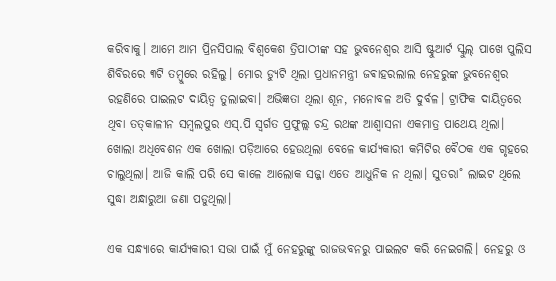କରିବାକୁ। ଆମେ ଆମ ପ୍ରିନସିପାଲ ବିଶ୍ବକେଶ ତ୍ରିପାଠୀଙ୍କ ସହ ଭୁବନେଶ୍ବର ଆସି ଷ୍ଟୁଆର୍ଟ ସ୍କୁଲ୍‌ ପାଖେ ପୁଲିସ ଶିବିରରେ ୩ଟି ତମ୍ବୁରେ ରହିଲୁ। ମୋର ଡ୍ୟୁଟି ଥିଲା ପ୍ରଧାନମନ୍ତ୍ରୀ ଜଵାହରଲାଲ ନେହରୁଙ୍କ ଭୁବନେଶ୍ବର ରହଣିରେ ପାଇଲଟ ଦାୟିତ୍ବ ତୁଲାଇବା। ଅଭିଜ୍ଞତା ଥିଲା ଶୂନ, ମନୋବଳ ଅତି ଦୁର୍ବଳ। ଟ୍ରାଫିକ ଦାୟିତ୍ବରେ ଥିବା ତତ୍‌କାଳୀନ ସମ୍ବଲପୁର ଏସ୍‌.ପି ସ୍ବର୍ଗତ ପ୍ରଫୁଲ୍ଲ ଚନ୍ଦ୍ର ରଥଙ୍କ ଆଶ୍ବାସନା ଏକମାତ୍ର ପାଥେୟ ଥିଲା। ଖୋଲା ଅଧିବେଶନ ଏକ ଖୋଲା ପଡ଼ିଆରେ ହେଉଥିଲା ବେଳେ କାର୍ଯ୍ୟକାରୀ କମିଟିର ବୈଠକ ଏକ ଗୃହରେ ଚାଲୁଥିଲା। ଆଜି କାଲି ପରି ସେ କାଳେ ଆଲୋକ ସଜ୍ଜା ଏତେ ଆଧୁନିକ ନ ଥିଲା। ସୁତରା˚ ଲାଇଟ ଥିଲେ ସୁଦ୍ଧା ଅନ୍ଧାରୁଆ ଜଣା ପଡୁଥିଲା।

ଏକ ସନ୍ଧ୍ୟାରେ କାର୍ଯ୍ୟକାରୀ ସଭା ପାଇଁ ମୁଁ ନେହରୁଙ୍କୁ ରାଜଭବନରୁ ପାଇଲଟ କରି ନେଇଗଲି। ନେହରୁ ଓ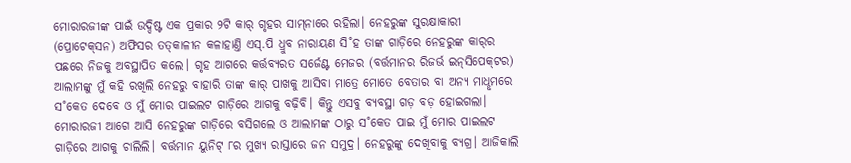ମୋରାରଜୀଙ୍କ ପାଇଁ ଉଦ୍ଦିଷ୍ଟ ଏକ ପ୍ରକାର ୨ଟି କାର୍‌ ଗୃହର ସାମ୍‌ନାରେ ରହିଲା। ନେହରୁଙ୍କ ସୁରକ୍ଷାକାରୀ (ପ୍ରୋଟେକ୍‌ସନ) ଅଫିସର ତତ୍‌କାଳୀନ କଳାହାଣ୍ତି ଏସ୍‌.ପି ଧ୍ରୁବ ନାରାୟଣ ସି˚ହ ତାଙ୍କ ଗାଡ଼ିରେ ନେହରୁଙ୍କ କାର୍‌ର ପଛରେ ନିଜକୁ ଅବସ୍ଥାପିତ କଲେ। ଗୃହ ଆଗରେ କର୍ତ୍ତବ୍ୟରତ ସର୍ଜେଣ୍ଟ ମେଜର (ବର୍ତ୍ତମାନର ରିଜର୍ଭ ଇନ୍‌ସିପେକ୍‌ଟର) ଆଲାମଙ୍କୁ ମୁଁ କହି ରଖିଲି ନେହରୁ ବାହାରି ତାଙ୍କ କାର୍‌ ପାଖକୁ ଆସିବା ମାତ୍ରେ ମୋତେ ବେତାର ବା ଅନ୍ୟ ମାଧୢମରେ ସ˚କେତ ଦେବେ ଓ ମୁଁ ମୋର ପାଇଲଟ ଗାଡ଼ିରେ ଆଗକୁ ବଢ଼ିବି। କିନ୍ତୁ ଏସବୁ ବ୍ୟବସ୍ଥା ଗଡ଼ ବଡ଼ ହୋଇଗଲା। ମୋରାରଜୀ ଆଗେ ଆସି ନେହରୁଙ୍କ ଗାଡ଼ିରେ ବସିଗଲେ ଓ ଆଲାମଙ୍କ ଠାରୁ ସ˚କେତ ପାଇ ମୁଁ ମୋର ପାଇଲଟ ଗାଡ଼ିରେ ଆଗକୁ ଚାଲିଲି। ବର୍ତ୍ତମାନ ୟୁନିଟ୍‌ ୮ର ମୁଖ୍ୟ ରାସ୍ତାରେ ଜନ ସମୁଦ୍ର। ନେହରୁଙ୍କୁ ଦେଖିବାକୁ ବ୍ୟଗ୍ର। ଆଜିକାଲି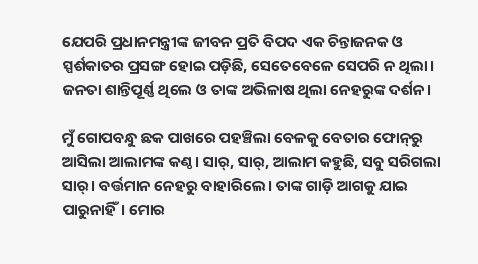ଯେପରି ପ୍ରଧାନମନ୍ତ୍ରୀଙ୍କ ଜୀବନ ପ୍ରତି ବିପଦ ଏକ ଚିନ୍ତାଜନକ ଓ ସ୍ପର୍ଶକାତର ପ୍ରସଙ୍ଗ ହୋଇ ପଡ଼ିଛି, ସେତେବେଳେ ସେପରି ନ ଥିଲା। ଜନତା ଶାନ୍ତିପୂର୍ଣ୍ଣ ଥିଲେ ଓ ତାଙ୍କ ଅଭିଳାଷ ଥିଲା ନେହରୁଙ୍କ ଦର୍ଶନ।

ମୁଁ ଗୋପବନ୍ଧୁ ଛକ ପାଖରେ ପହଞ୍ଚିଲା ବେଳକୁ ବେତାର ଫୋନ୍‌ରୁ ଆସିଲା ଆଲାମଙ୍କ କଣ୍ଠ। ସାର‌୍‌, ସାର‌୍‌, ଆଲାମ କହୁଛି, ସବୁ ସରିଗଲା ସାର‌୍‌। ବର୍ତ୍ତମାନ ନେହରୁ ବାହାରିଲେ। ତାଙ୍କ ଗାଡ଼ି ଆଗକୁ ଯାଇ ପାରୁନାହିଁ। ମୋର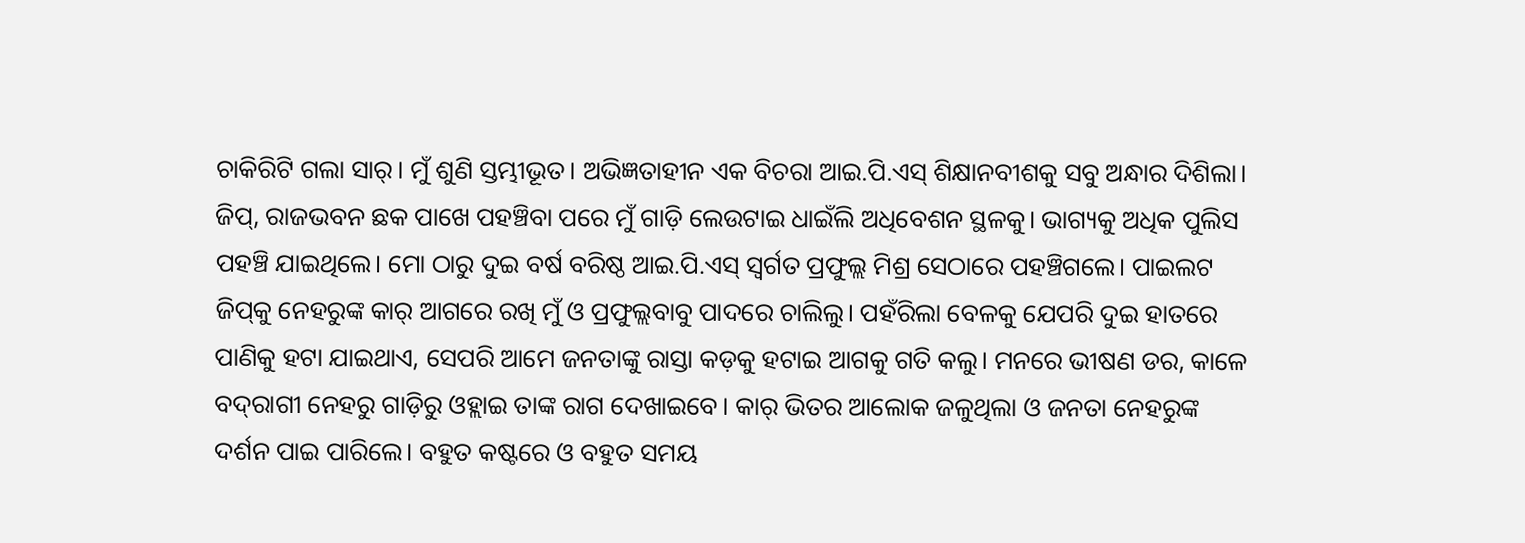ଚାକିରିଟି ଗଲା ସାର‌୍‌। ମୁଁ ଶୁଣି ସ୍ତମ୍ଭୀଭୂତ। ଅଭିଜ୍ଞତାହୀନ ଏକ ବିଚରା ଆଇ.ପି.ଏସ୍‌ ଶିକ୍ଷାନବୀଶକୁ ସବୁ ଅନ୍ଧାର ଦିଶିଲା। ଜିପ୍‌, ରାଜଭବନ ଛକ ପାଖେ ପହଞ୍ଚିବା ପରେ ମୁଁ ଗାଡ଼ି ଲେଉଟାଇ ଧାଇଁଲି ଅଧିବେଶନ ସ୍ଥଳକୁ। ଭାଗ୍ୟକୁ ଅଧିକ ପୁଲିସ ପହଞ୍ଚି ଯାଇଥିଲେ। ମୋ ଠାରୁ ଦୁଇ ବର୍ଷ ବରିଷ୍ଠ ଆଇ.ପି.ଏସ୍‌ ସ୍ବର୍ଗତ ପ୍ରଫୁଲ୍ଲ ମିଶ୍ର ସେଠାରେ ପହଞ୍ଚିଗଲେ। ପାଇଲଟ ଜିପ୍‌କୁ ନେହରୁଙ୍କ କାର୍‌ ଆଗରେ ରଖି ମୁଁ ଓ ପ୍ରଫୁଲ୍ଲବାବୁ ପାଦରେ ଚାଲିଲୁ। ପହଁରିଲା ବେଳକୁ ଯେପରି ଦୁଇ ହାତରେ ପାଣିକୁ ହଟା ଯାଇଥାଏ, ସେପରି ଆମେ ଜନତାଙ୍କୁ ରାସ୍ତା କଡ଼କୁ ହଟାଇ ଆଗକୁ ଗତି କଲୁ। ମନରେ ଭୀଷଣ ଡର, କାଳେ ବଦ୍‌ରାଗୀ ନେହରୁ ଗାଡ଼ିରୁ ଓହ୍ଲାଇ ତାଙ୍କ ରାଗ ଦେଖାଇବେ। କାର୍‌ ଭିତର ଆଲୋକ ଜଳୁଥିଲା ଓ ଜନତା ନେହରୁଙ୍କ ଦର୍ଶନ ପାଇ ପାରିଲେ। ବହୁତ କଷ୍ଟରେ ଓ ବହୁତ ସମୟ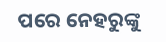ପରେ ନେହରୁଙ୍କୁ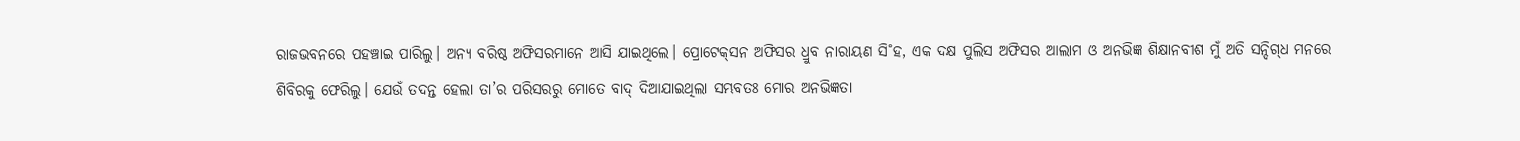ରାଜଭବନରେ ପହଞ୍ଚାଇ ପାରିଲୁ। ଅନ୍ୟ ବରିଷ୍ଠ ଅଫିସରମାନେ ଆସି ଯାଇଥିଲେ। ପ୍ରୋଟେକ୍‌ସନ ଅଫିସର ଧ୍ରୁବ ନାରାୟଣ ସି˚ହ, ଏକ ଦକ୍ଷ ପୁଲିସ ଅଫିସର ଆଲାମ ଓ ଅନଭିଜ୍ଞ ଶିକ୍ଷାନବୀଶ ମୁଁ ଅତି ସନ୍ଦିଗ୍‌ଧ ମନରେ ଶିବିରକୁ ଫେରିଲୁ। ଯେଉଁ ତଦନ୍ତ ହେଲା ତା’ର ପରିସରରୁ ମୋତେ ବାଦ୍‌ ଦିଆଯାଇଥିଲା ସମ୍ଭବତଃ ମୋର ଅନଭିଜ୍ଞତା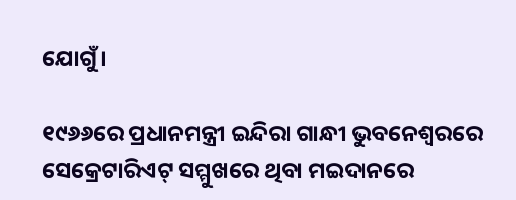ଯୋଗୁଁ।

୧୯୬୬ରେ ପ୍ରଧାନମନ୍ତ୍ରୀ ଇନ୍ଦିରା ଗାନ୍ଧୀ ଭୁବନେଶ୍ବରରେ ସେକ୍ରେଟାରିଏଟ୍‌ ସମ୍ମୁଖରେ ଥିବା ମଇଦାନରେ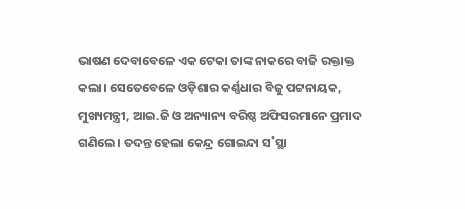ଭାଷଣ ଦେବାବେଳେ ଏକ ଟେକା ତାଙ୍କ ନାକରେ ବାଜି ରକ୍ତାକ୍ତ କଲା। ସେତେବେଳେ ଓଡ଼ିଶାର କର୍ଣ୍ଣଧାର ବିଜୁ ପଟ୍ଟନାୟକ, ମୁଖ୍ୟମନ୍ତ୍ରୀ, ଆଇ.ଜି ଓ ଅନ୍ୟାନ୍ୟ ବରିଷ୍ଠ ଅଫିସରମାନେ ପ୍ରମାଦ ଗଣିଲେ। ତଦନ୍ତ ହେଲା କେନ୍ଦ୍ର ଗୋଇନ୍ଦା ସ˚ସ୍ଥା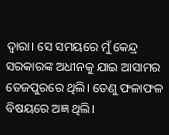ଦ୍ବାରା। ସେ ସମୟରେ ମୁଁ କେନ୍ଦ୍ର ସରକାରଙ୍କ ଅଧୀନକୁ ଯାଇ ଆସାମର ତେଜପୁରରେ ଥିଲି। ତେଣୁ ଫଳାଫଳ ବିଷୟରେ ଅଜ୍ଞ ଥିଲି।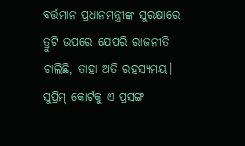ବର୍ତ୍ତମାନ ପ୍ରଧାନମନ୍ତ୍ରୀଙ୍କ ସୁରକ୍ଷାରେ ତ୍ରୁଟି ଉପରେ ଯେପରି ରାଜନୀତି ଚାଲିଛି, ତାହା ଅତି ରହସ୍ୟମୟ। ସୁପ୍ରିମ୍‌ କୋର୍ଟକୁ ଏ ପ୍ରସଙ୍ଗ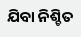ଯିବା ନିଶ୍ଚିତ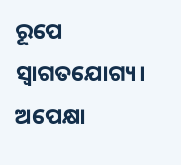ରୂପେ ସ୍ବାଗତଯୋଗ୍ୟ। ଅପେକ୍ଷା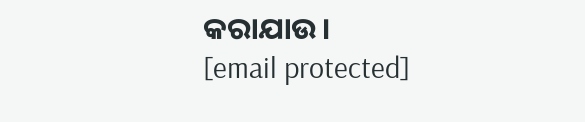କରାଯାଉ।
[email protected]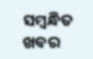ସମ୍ବନ୍ଧିତ ଖବର